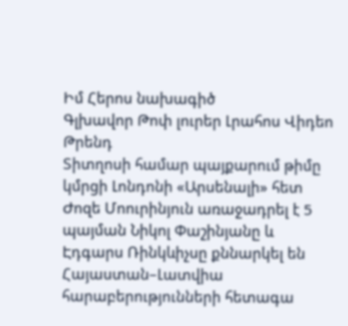Իմ Հերոս նախագիծ
Գլխավոր Թոփ լուրեր Լրահոս Վիդեո Թրենդ
Տիտղոսի համար պայքարում թիմը կմրցի Լոնդոնի «Արսենալի» հետ Ժոզե Մոուրինյուն առաջադրել է 5 պայման Նիկոլ Փաշինյանը և Էդգարս Ռինկևիչսը քննարկել են Հայաստան–Լատվիա հարաբերությունների հետագա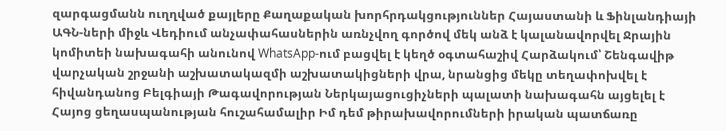զարգացմանն ուղղված քայլերը Քաղաքական խորհրդակցություններ Հայաստանի և Ֆինլանդիայի ԱԳՆ-ների միջև Վեդիում անչափահասներին առնչվող գործով մեկ անձ է կալանավորվել Ջրային կոմիտեի նախագահի անունով WhatsApp-ում բացվել է կեղծ օգտահաշիվ Հարձակում՝ Շենգավիթ վարչական շրջանի աշխատակազմի աշխատակիցների վրա, նրանցից մեկը տեղափոխվել է հիվանդանոց Բելգիայի Թագավորության Ներկայացուցիչների պալատի նախագահն այցելել է Հայոց ցեղասպանության հուշահամալիր Իմ դեմ թիրախավորումների իրական պատճառը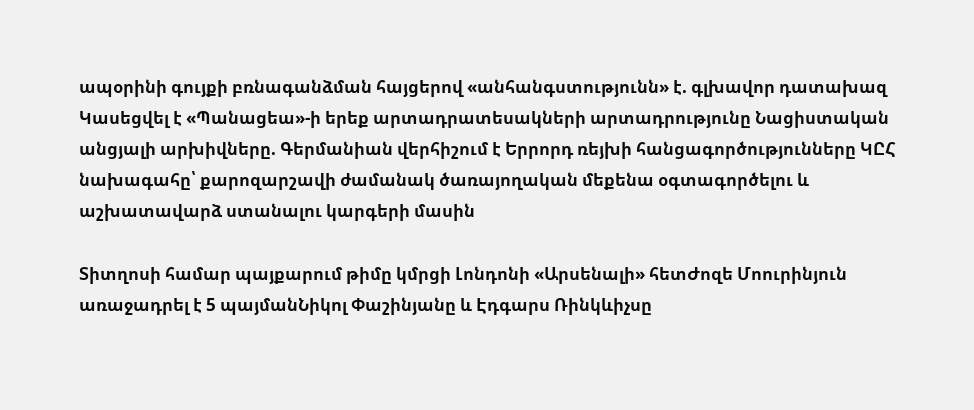ապօրինի գույքի բռնագանձման հայցերով «անհանգստությունն» է. գլխավոր դատախազ Կասեցվել է «Պանացեա»-ի երեք արտադրատեսակների արտադրությունը Նացիստական անցյալի արխիվները. Գերմանիան վերհիշում է Երրորդ ռեյխի հանցագործությունները ԿԸՀ նախագահը՝ քարոզարշավի ժամանակ ծառայողական մեքենա օգտագործելու և աշխատավարձ ստանալու կարգերի մասին

Տիտղոսի համար պայքարում թիմը կմրցի Լոնդոնի «Արսենալի» հետԺոզե Մոուրինյուն առաջադրել է 5 պայմանՆիկոլ Փաշինյանը և Էդգարս Ռինկևիչսը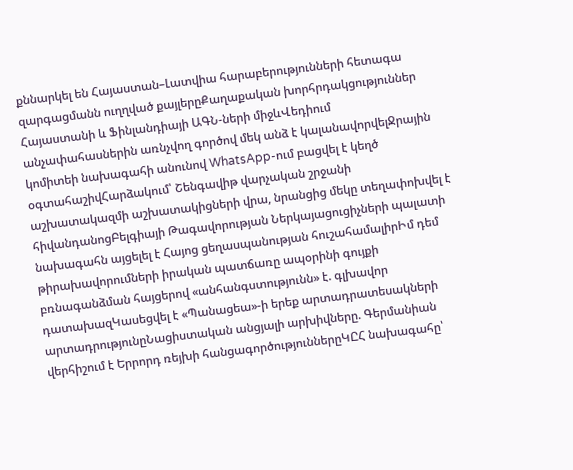քննարկել են Հայաստան–Լատվիա հարաբերությունների հետագա զարգացմանն ուղղված քայլերըՔաղաքական խորհրդակցություններ Հայաստանի և Ֆինլանդիայի ԱԳՆ-ների միջևՎեդիում անչափահասներին առնչվող գործով մեկ անձ է կալանավորվելՋրային կոմիտեի նախագահի անունով WhatsApp-ում բացվել է կեղծ օգտահաշիվՀարձակում՝ Շենգավիթ վարչական շրջանի աշխատակազմի աշխատակիցների վրա, նրանցից մեկը տեղափոխվել է հիվանդանոցԲելգիայի Թագավորության Ներկայացուցիչների պալատի նախագահն այցելել է Հայոց ցեղասպանության հուշահամալիրԻմ դեմ թիրախավորումների իրական պատճառը ապօրինի գույքի բռնագանձման հայցերով «անհանգստությունն» է. գլխավոր դատախազԿասեցվել է «Պանացեա»-ի երեք արտադրատեսակների արտադրությունըՆացիստական անցյալի արխիվները. Գերմանիան վերհիշում է Երրորդ ռեյխի հանցագործություններըԿԸՀ նախագահը՝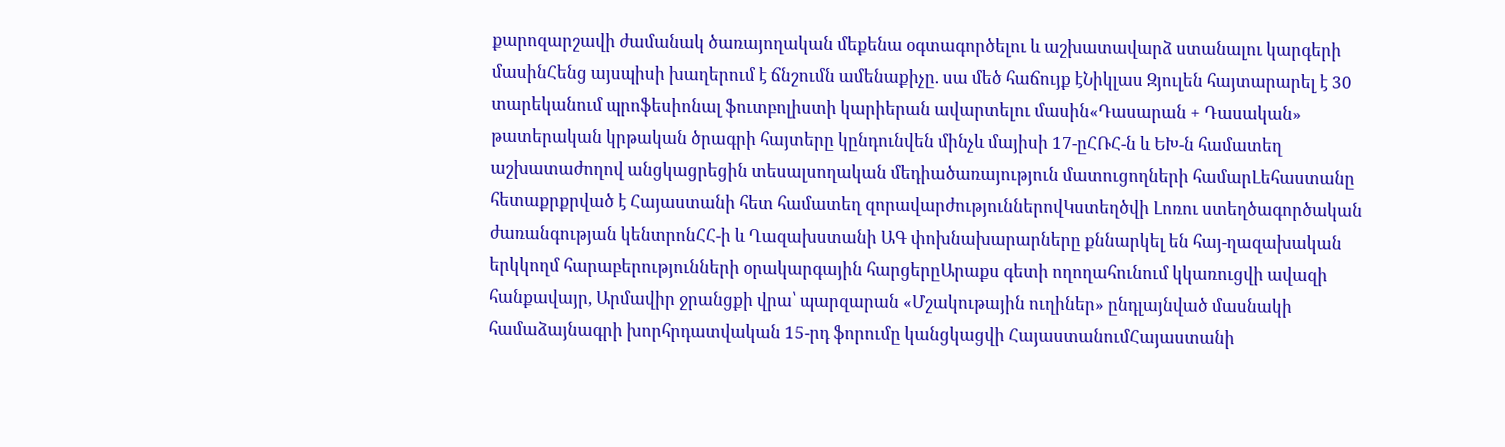քարոզարշավի ժամանակ ծառայողական մեքենա օգտագործելու և աշխատավարձ ստանալու կարգերի մասինՀենց այսպիսի խաղերում է ճնշումն ամենաքիչը. սա մեծ հաճույք էՆիկլաս Զյուլեն հայտարարել է 30 տարեկանում պրոֆեսիոնալ ֆուտբոլիստի կարիերան ավարտելու մասին«Դասարան + Դասական» թատերական կրթական ծրագրի հայտերը կընդունվեն մինչև մայիսի 17-ըՀՌՀ-ն և ԵԽ-ն համատեղ աշխատաժողով անցկացրեցին տեսալսողական մեդիածառայություն մատուցողների համարԼեհաստանը հետաքրքրված է Հայաստանի հետ համատեղ զորավարժություններովԿստեղծվի Լոռու ստեղծագործական ժառանգության կենտրոնՀՀ-ի և Ղազախստանի ԱԳ փոխնախարարները քննարկել են հայ-ղազախական երկկողմ հարաբերությունների օրակարգային հարցերըԱրաքս գետի ողողահունում կկառուցվի ավազի հանքավայր, Արմավիր ջրանցքի վրա՝ պարզարան «Մշակութային ուղիներ» ընդլայնված մասնակի համաձայնագրի խորհրդատվական 15-րդ ֆորումը կանցկացվի ՀայաստանումՀայաստանի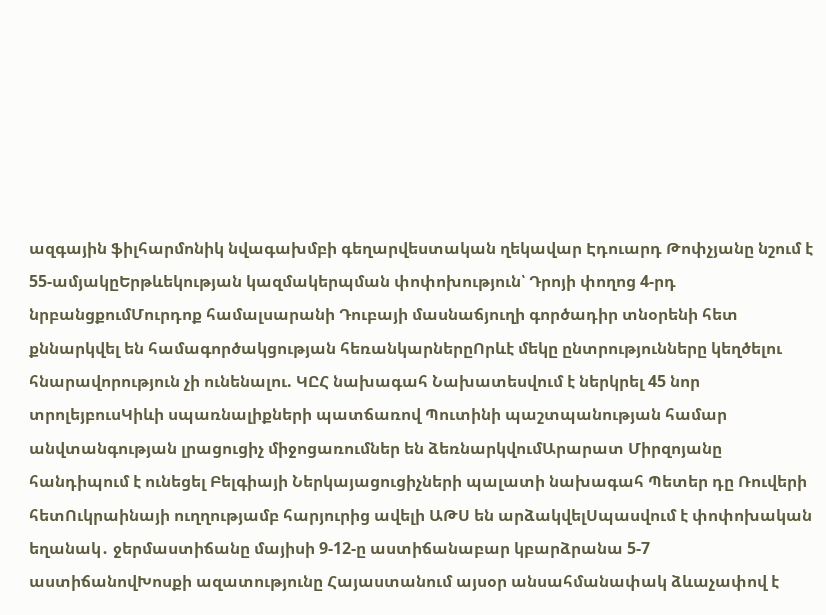ազգային ֆիլհարմոնիկ նվագախմբի գեղարվեստական ղեկավար Էդուարդ Թոփչյանը նշում է 55-ամյակըԵրթևեկության կազմակերպման փոփոխություն՝ Դրոյի փողոց 4-րդ նրբանցքումՄուրդոք համալսարանի Դուբայի մասնաճյուղի գործադիր տնօրենի հետ քննարկվել են համագործակցության հեռանկարներըՈրևէ մեկը ընտրությունները կեղծելու հնարավորություն չի ունենալու. ԿԸՀ նախագահ Նախատեսվում է ներկրել 45 նոր տրոլեյբուսԿիևի սպառնալիքների պատճառով Պուտինի պաշտպանության համար անվտանգության լրացուցիչ միջոցառումներ են ձեռնարկվումԱրարատ Միրզոյանը հանդիպում է ունեցել Բելգիայի Ներկայացուցիչների պալատի նախագահ Պետեր դը Ռուվերի հետՈւկրաինայի ուղղությամբ հարյուրից ավելի ԱԹՍ են արձակվելՍպասվում է փոփոխական եղանակ․ ջերմաստիճանը մայիսի 9-12-ը աստիճանաբար կբարձրանա 5-7 աստիճանովԽոսքի ազատությունը Հայաստանում այսօր անսահմանափակ ձևաչափով է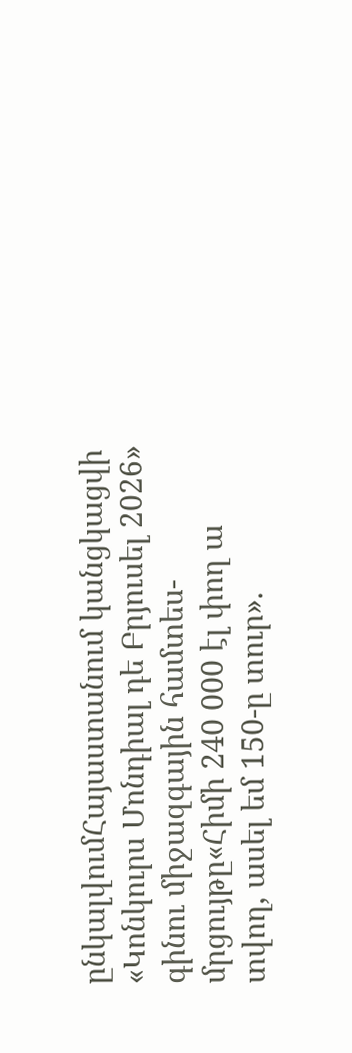ընկալվումՀայաստանում կանցկացվի «Կոնկուրս Մոնդիալ դե Բրյուսել 2026» գինու միջազգային համտես-մրցույթը«Հիմի 240 000 էլ փող ա տվող, ասել եմ 150-ը տուր».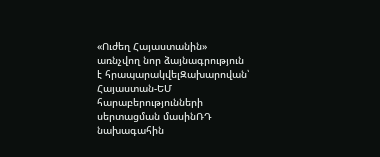«Ուժեղ Հայաստանին» առնչվող նոր ձայնագրություն է հրապարակվելԶախարովան՝ Հայաստան-ԵՄ հարաբերությունների սերտացման մասինՌԴ նախագահին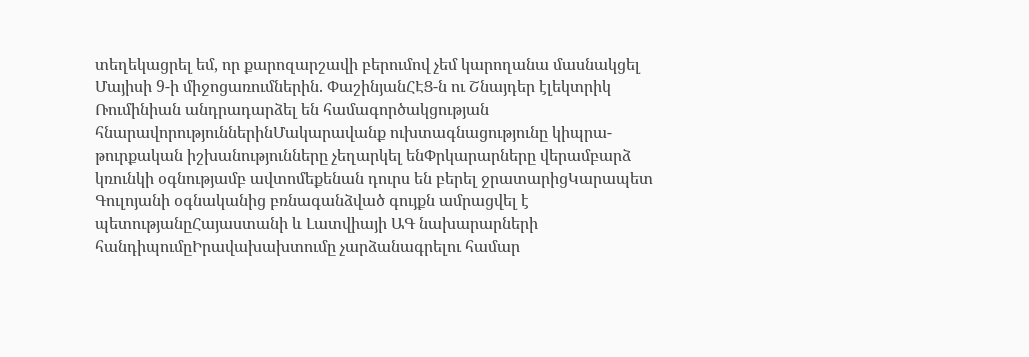տեղեկացրել եմ, որ քարոզարշավի բերումով չեմ կարողանա մասնակցել Մայիսի 9-ի միջոցառումներին. ՓաշինյանՀԷՑ-ն ու Շնայդեր էլեկտրիկ Ռումինիան անդրադարձել են համագործակցության հնարավորություններինՄակարավանք ուխտագնացությունը կիպրա-թուրքական իշխանությունները չեղարկել ենՓրկարարները վերամբարձ կռունկի օգնությամբ ավտոմեքենան դուրս են բերել ջրատարիցԿարապետ Գուլոյանի օգնականից բռնագանձված գույքն ամրացվել է պետությանըՀայաստանի և Լատվիայի ԱԳ նախարարների հանդիպումըԻրավախախտումը չարձանագրելու համար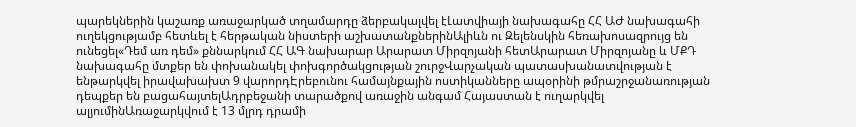պարեկներին կաշառք առաջարկած տղամարդը ձերբակալվել էԼատվիայի նախագահը ՀՀ ԱԺ նախագահի ուղեկցությամբ հետևել է հերթական նիստերի աշխատանքներինԱլիևն ու Զելենսկին հեռախոսազրույց են ունեցել«Դեմ առ դեմ» քննարկում ՀՀ ԱԳ նախարար Արարատ Միրզոյանի հետԱրարատ Միրզոյանը և ՄՔԴ նախագահը մտքեր են փոխանակել փոխգործակցության շուրջՎարչական պատասխանատվության է ենթարկվել իրավախախտ 9 վարորդԷրեբունու համայնքային ոստիկանները ապօրինի թմրաշրջանառության դեպքեր են բացահայտելԱդրբեջանի տարածքով առաջին անգամ Հայաստան է ուղարկվել ալյումինԱռաջարկվում է 13 մլրդ դրամի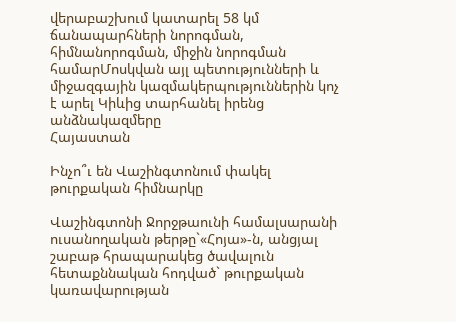վերաբաշխում կատարել 58 կմ ճանապարհների նորոգման, հիմնանորոգման, միջին նորոգման համարՄոսկվան այլ պետությունների և միջազգային կազմակերպություններին կոչ է արել Կիևից տարհանել իրենց անձնակազմերը
Հայաստան

Ինչո՞ւ են Վաշինգտոնում փակել թուրքական հիմնարկը

Վաշինգտոնի Ջորջթաունի համալսարանի ուսանողական թերթը`«Հոյա»-ն, անցյալ շաբաթ հրապարակեց ծավալուն հետաքննական հոդված` թուրքական կառավարության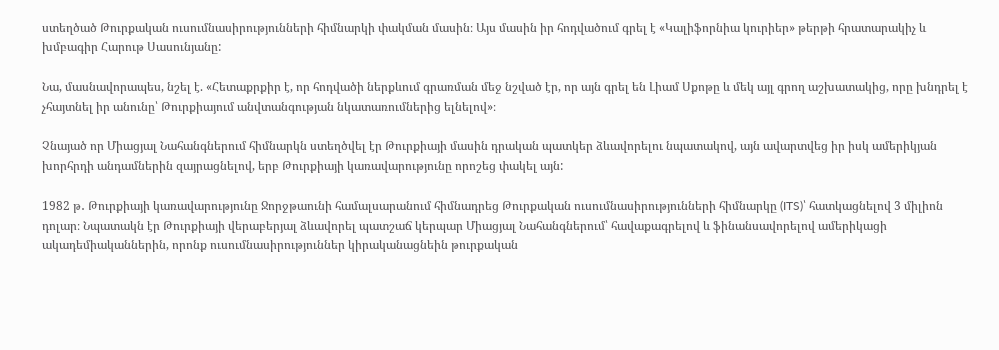ստեղծած Թուրքական ուսումնասիրությունների հիմնարկի փակման մասին։ Այս մասին իր հոդվածում գրել է «Կալիֆորնիա կուրիեր» թերթի հրատարակիչ և խմբագիր Հարութ Սասունյանը:

Նա, մասնավորապես, նշել է. «Հետաքրքիր է, որ հոդվածի ներքևում գրառման մեջ նշված էր, որ այն գրել են Լիամ Սքոթը և մեկ այլ գրող աշխատակից, որը խնդրել է չհայտնել իր անունը՝ Թուրքիայում անվտանգության նկատառումներից ելնելով»։

Չնայած որ Միացյալ Նահանգներում հիմնարկն ստեղծվել էր Թուրքիայի մասին դրական պատկեր ձևավորելու նպատակով, այն ավարտվեց իր իսկ ամերիկյան խորհրդի անդամներին զայրացնելով, երբ Թուրքիայի կառավարությունը որոշեց փակել այն:

1982 թ․ Թուրքիայի կառավարությունը Ջորջթաունի համալսարանում հիմնադրեց Թուրքական ուսումնասիրությունների հիմնարկը (ITS)՝ հատկացնելով 3 միլիոն դոլար։ Նպատակն էր Թուրքիայի վերաբերյալ ձևավորել պատշաճ կերպար Միացյալ Նահանգներում՝ հավաքագրելով և ֆինանսավորելով ամերիկացի ակադեմիականներին, որոնք ուսումնասիրություններ կիրականացնեին թուրքական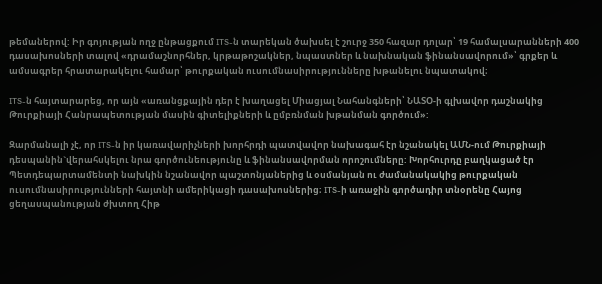թեմաներով: Իր գոյության ողջ ընթացքում ITS-ն տարեկան ծախսել է շուրջ 350 հազար դոլար՝ 19 համալսարանների 400 դասախոսների տալով «դրամաշնորհներ, կրթաթոշակներ, նպաստներ և նախնական ֆինանսավորում»՝ գրքեր և ամսագրեր հրատարակելու համար՝ թուրքական ուսումնասիրությունները խթանելու նպատակով։

ITS-ն հայտարարեց, որ այն «առանցքային դեր է խաղացել Միացյալ Նահանգների՝ ՆԱՏՕ-ի գլխավոր դաշնակից Թուրքիայի Հանրապետության մասին գիտելիքների և ըմբռնման խթանման գործում»:

Զարմանալի չէ, որ ITS-ն իր կառավարիչների խորհրդի պատվավոր նախագահ էր նշանակել ԱՄՆ-ում Թուրքիայի դեսպանին`վերահսկելու նրա գործունեությունը և ֆինանսավորման որոշումները: Խորհուրդը բաղկացած էր Պետդեպարտամենտի նախկին նշանավոր պաշտոնյաներից և օսմանյան ու ժամանակակից թուրքական ուսումնասիրությունների հայտնի ամերիկացի դասախոսներից։ ITS-ի առաջին գործադիր տնօրենը Հայոց ցեղասպանության ժխտող Հիթ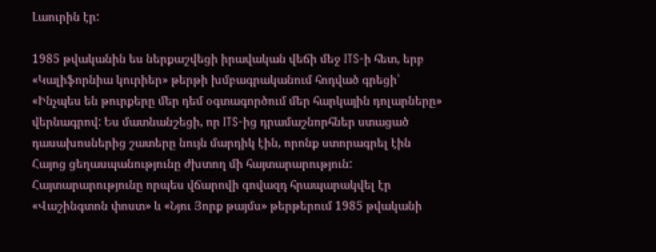Լաուրին էր:

1985 թվականին ես ներքաշվեցի իրավական վեճի մեջ ITS-ի հետ, երբ «Կալիֆորնիա կուրիեր» թերթի խմբագրականում հոդված գրեցի՝ «Ինչպես են թուրքերը մեր դեմ օգտագործում մեր հարկային դոլարները» վերնագրով: Ես մատնանշեցի, որ ITS-ից դրամաշնորհներ ստացած դասախոսներից շատերը նույն մարդիկ էին, որոնք ստորագրել էին Հայոց ցեղասպանությունը ժխտող մի հայտարարություն: Հայտարարությունը որպես վճարովի գովազդ հրապարակվել էր «Վաշինգտոն փոստ» և «Նյու Յորք թայմս» թերթերում 1985 թվականի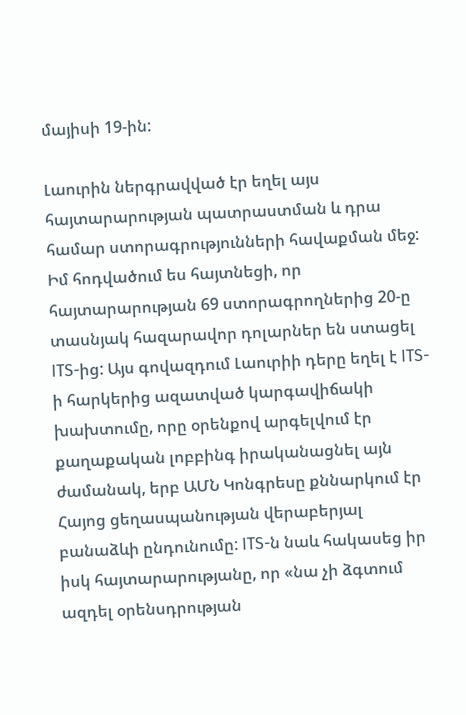մայիսի 19-ին:

Լաուրին ներգրավված էր եղել այս հայտարարության պատրաստման և դրա համար ստորագրությունների հավաքման մեջ: Իմ հոդվածում ես հայտնեցի, որ հայտարարության 69 ստորագրողներից 20-ը տասնյակ հազարավոր դոլարներ են ստացել ITS-ից: Այս գովազդում Լաուրիի դերը եղել է ITS-ի հարկերից ազատված կարգավիճակի խախտումը, որը օրենքով արգելվում էր քաղաքական լոբբինգ իրականացնել այն ժամանակ, երբ ԱՄՆ Կոնգրեսը քննարկում էր Հայոց ցեղասպանության վերաբերյալ բանաձևի ընդունումը: ITS-ն նաև հակասեց իր իսկ հայտարարությանը, որ «նա չի ձգտում ազդել օրենսդրության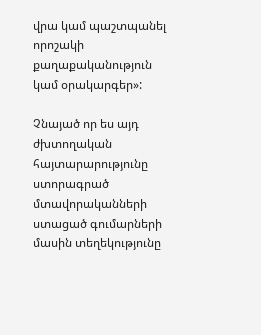վրա կամ պաշտպանել որոշակի քաղաքականություն կամ օրակարգեր»:

Չնայած որ ես այդ ժխտողական հայտարարությունը ստորագրած մտավորականների ստացած գումարների մասին տեղեկությունը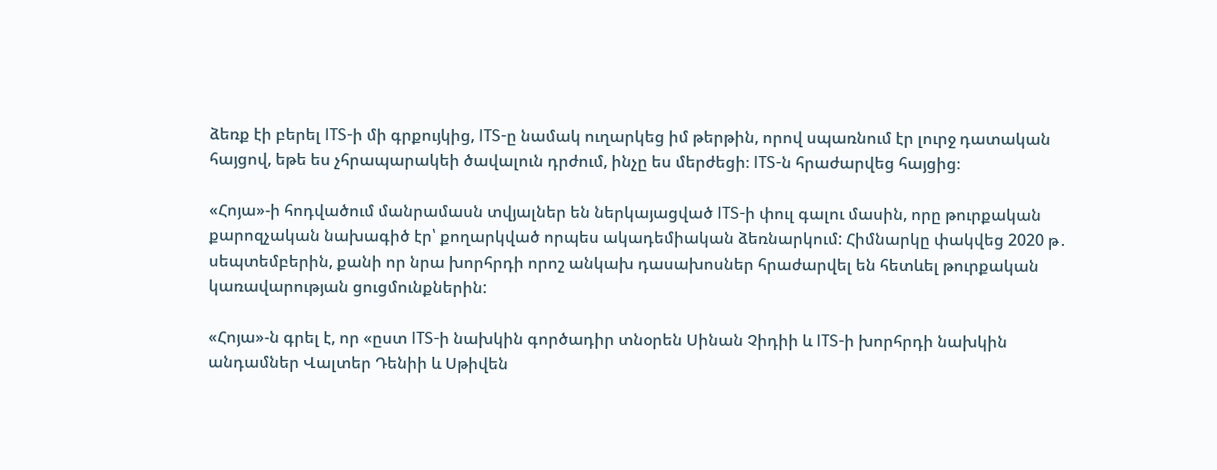ձեռք էի բերել ITS-ի մի գրքույկից, ITS-ը նամակ ուղարկեց իմ թերթին, որով սպառնում էր լուրջ դատական հայցով, եթե ես չհրապարակեի ծավալուն դրժում, ինչը ես մերժեցի։ ITS-ն հրաժարվեց հայցից։

«Հոյա»-ի հոդվածում մանրամասն տվյալներ են ներկայացված ITS-ի փուլ գալու մասին, որը թուրքական քարոզչական նախագիծ էր՝ քողարկված որպես ակադեմիական ձեռնարկում: Հիմնարկը փակվեց 2020 թ․ սեպտեմբերին, քանի որ նրա խորհրդի որոշ անկախ դասախոսներ հրաժարվել են հետևել թուրքական կառավարության ցուցմունքներին:

«Հոյա»-ն գրել է, որ «ըստ ITS-ի նախկին գործադիր տնօրեն Սինան Չիդիի և ITS-ի խորհրդի նախկին անդամներ Վալտեր Դենիի և Սթիվեն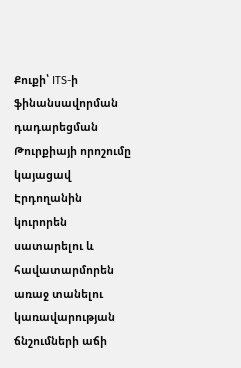Քուքի՝ ITS-ի ֆինանսավորման դադարեցման Թուրքիայի որոշումը կայացավ Էրդողանին կուրորեն սատարելու և հավատարմորեն առաջ տանելու կառավարության ճնշումների աճի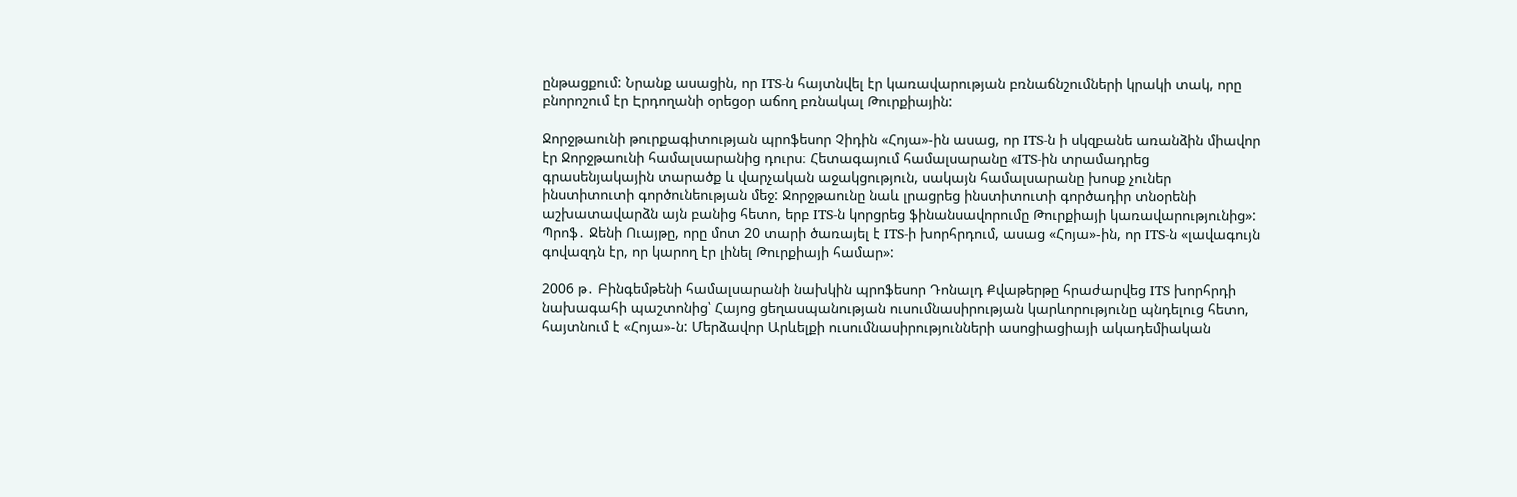ընթացքում: Նրանք ասացին, որ ITS-ն հայտնվել էր կառավարության բռնաճնշումների կրակի տակ, որը բնորոշում էր Էրդողանի օրեցօր աճող բռնակալ Թուրքիային:

Ջորջթաունի թուրքագիտության պրոֆեսոր Չիդին «Հոյա»-ին ասաց, որ ITS-ն ի սկզբանե առանձին միավոր էր Ջորջթաունի համալսարանից դուրս։ Հետագայում համալսարանը «ITS-ին տրամադրեց գրասենյակային տարածք և վարչական աջակցություն, սակայն համալսարանը խոսք չուներ ինստիտուտի գործունեության մեջ: Ջորջթաունը նաև լրացրեց ինստիտուտի գործադիր տնօրենի աշխատավարձն այն բանից հետո, երբ ITS-ն կորցրեց ֆինանսավորումը Թուրքիայի կառավարությունից»: Պրոֆ․ Ջենի Ուայթը, որը մոտ 20 տարի ծառայել է ITS-ի խորհրդում, ասաց «Հոյա»-ին, որ ITS-ն «լավագույն գովազդն էր, որ կարող էր լինել Թուրքիայի համար»:

2006 թ․ Բինգեմթենի համալսարանի նախկին պրոֆեսոր Դոնալդ Քվաթերթը հրաժարվեց ITS խորհրդի նախագահի պաշտոնից՝ Հայոց ցեղասպանության ուսումնասիրության կարևորությունը պնդելուց հետո, հայտնում է «Հոյա»-ն: Մերձավոր Արևելքի ուսումնասիրությունների ասոցիացիայի ակադեմիական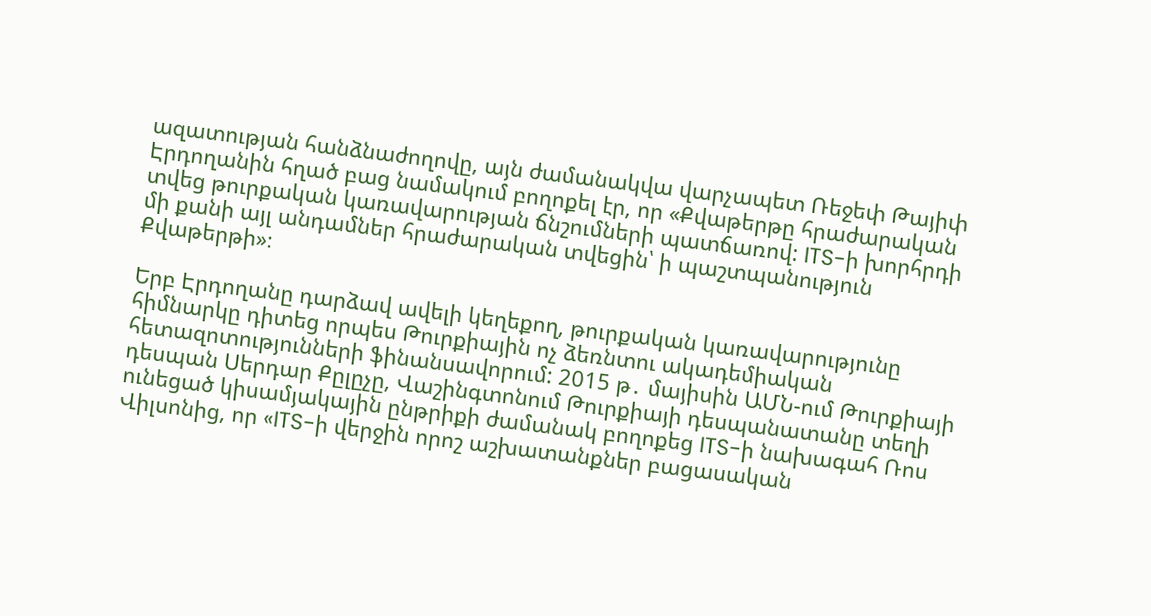ազատության հանձնաժողովը, այն ժամանակվա վարչապետ Ռեջեփ Թայիփ Էրդողանին հղած բաց նամակում բողոքել էր, որ «Քվաթերթը հրաժարական տվեց թուրքական կառավարության ճնշումների պատճառով: ITS-ի խորհրդի մի քանի այլ անդամներ հրաժարական տվեցին՝ ի պաշտպանություն Քվաթերթի»։

Երբ Էրդողանը դարձավ ավելի կեղեքող, թուրքական կառավարությունը հիմնարկը դիտեց որպես Թուրքիային ոչ ձեռնտու ակադեմիական հետազոտությունների ֆինանսավորում: 2015 թ․ մայիսին ԱՄՆ-ում Թուրքիայի դեսպան Սերդար Քըլըչը, Վաշինգտոնում Թուրքիայի դեսպանատանը տեղի ունեցած կիսամյակային ընթրիքի ժամանակ բողոքեց ITS-ի նախագահ Ռոս Վիլսոնից, որ «ITS-ի վերջին որոշ աշխատանքներ բացասական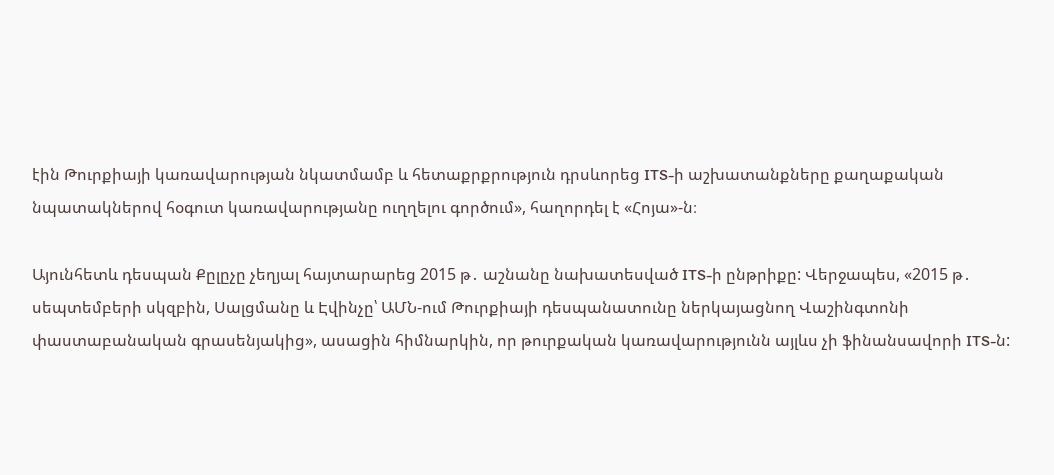էին Թուրքիայի կառավարության նկատմամբ և հետաքրքրություն դրսևորեց ITS-ի աշխատանքները քաղաքական նպատակներով հօգուտ կառավարությանը ուղղելու գործում», հաղորդել է «Հոյա»-ն։

Այունհետև դեսպան Քըլըչը չեղյալ հայտարարեց 2015 թ․ աշնանը նախատեսված ITS-ի ընթրիքը: Վերջապես, «2015 թ․ սեպտեմբերի սկզբին, Սալցմանը և Էվինչը՝ ԱՄՆ-ում Թուրքիայի դեսպանատունը ներկայացնող Վաշինգտոնի փաստաբանական գրասենյակից», ասացին հիմնարկին, որ թուրքական կառավարությունն այլևս չի ֆինանսավորի ITS-ն: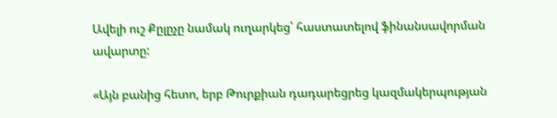Ավելի ուշ Քըլըչը նամակ ուղարկեց՝ հաստատելով ֆինանսավորման ավարտը:

«Այն բանից հետո, երբ Թուրքիան դադարեցրեց կազմակերպության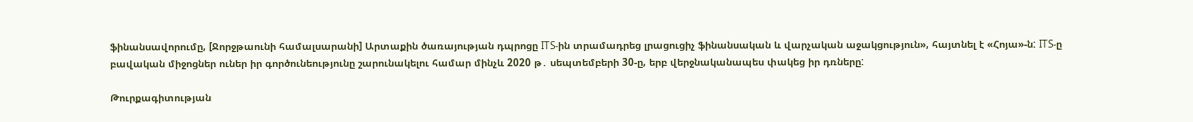ֆինանսավորումը, [Ջորջթաունի համալսարանի] Արտաքին ծառայության դպրոցը ITS-ին տրամադրեց լրացուցիչ ֆինանսական և վարչական աջակցություն», հայտնել է «Հոյա»-ն: ITS-ը բավական միջոցներ ուներ իր գործունեությունը շարունակելու համար մինչև 2020 թ․ սեպտեմբերի 30-ը, երբ վերջնականապես փակեց իր դռները:

Թուրքագիտության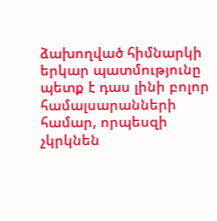ձախողված հիմնարկի երկար պատմությունը պետք է դաս լինի բոլոր համալսարանների համար, որպեսզի չկրկնեն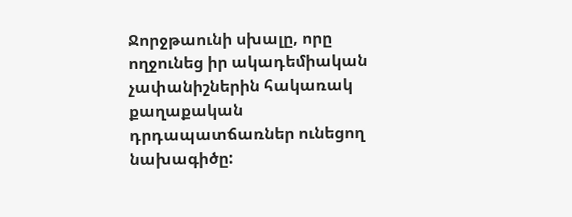Ջորջթաունի սխալը, որը ողջունեց իր ակադեմիական չափանիշներին հակառակ քաղաքական դրդապատճառներ ունեցող նախագիծը: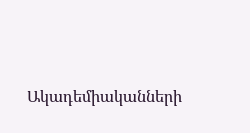Ակադեմիականների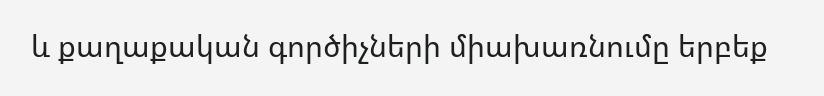և քաղաքական գործիչների միախառնումը երբեք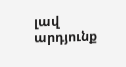լավ արդյունք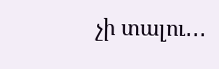չի տալու․․․